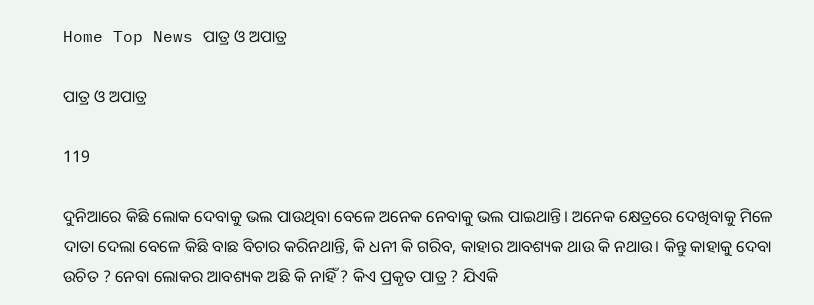Home Top News ପାତ୍ର ଓ ଅପାତ୍ର

ପାତ୍ର ଓ ଅପାତ୍ର

119

ଦୁନିଆରେ କିଛି ଲୋକ ଦେବାକୁ ଭଲ ପାଉଥିବା ବେଳେ ଅନେକ ନେବାକୁ ଭଲ ପାଇଥାନ୍ତି। ଅନେକ କ୍ଷେତ୍ରରେ ଦେଖିବାକୁ ମିଳେ ଦାତା ଦେଲା ବେଳେ କିଛି ବାଛ ବିଚାର କରିନଥାନ୍ତି, କି ଧନୀ କି ଗରିବ, କାହାର ଆବଶ୍ୟକ ଥାଉ କି ନଥାଉ। କିନ୍ତୁ କାହାକୁ ଦେବା ଉଚିତ ? ନେବା ଲୋକର ଆବଶ୍ୟକ ଅଛି କି ନାହିଁ ? କିଏ ପ୍ରକୃତ ପାତ୍ର ? ଯିଏକି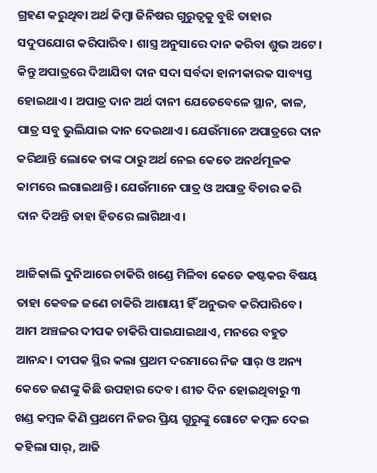ଗ୍ରହଣ କରୁଥିବା ଅର୍ଥ କିମ୍ବା ଜିନିଷର ଗୁରୁତ୍ୱକୁ ବୁଝି ତାହାର ସଦୁପଯୋଗ କରିପାରିବ। ଶାସ୍ତ୍ର ଅନୁସାରେ ଦାନ କରିବା ଶୁଭ ଅଟେ। କିନ୍ତୁ ଅପାତ୍ରରେ ଦିଆଯିବା ଦାନ ସଦା ସର୍ବଦା ହାନୀକାରକ ସାବ୍ୟସ୍ତ ହୋଇଥାଏ। ଅପାତ୍ର ଦାନ ଅର୍ଥ ଦାନୀ ଯେତେବେଳେ ସ୍ଥାନ, କାଳ, ପାତ୍ର ସବୁ ଭୁଲିଯାଇ ଦାନ ଦେଇଥାଏ। ଯେଉଁମାନେ ଅପାତ୍ରରେ ଦାନ କରିଥାନ୍ତି ଲୋକେ ତାଙ୍କ ଠାରୁ ଅର୍ଥ ନେଇ କେତେ ଅନର୍ଥମୂଳକ କାମରେ ଲଗାଇଥାନ୍ତି। ଯେଉଁମାନେ ପାତ୍ର ଓ ଅପାତ୍ର ବିଚାର କରି ଦାନ ଦିଅନ୍ତି ତାହା ହିତରେ ଲାଗିଥାଏ।

ଆଜିକାଲି ଦୁନିଆରେ ଚାକିରି ଖଣ୍ଡେ ମିଳିବା କେତେ କଷ୍ଟକର ବିଷୟ ତାହା କେବଳ ଜଣେ ଚାକିରି ଆଶାୟୀ ହିଁ ଅନୁଭବ କରିପାରିବେ। ଆମ ଅଞ୍ଚଳର ଦୀପକ ଚାକିରି ପାଇଯାଇଥାଏ, ମନରେ ବହୁତ ଆନନ୍ଦ। ଦୀପକ ସ୍ଥିର କଲା ପ୍ରଥମ ଦରମାରେ ନିଜ ସାର୍ ଓ ଅନ୍ୟ କେତେ ଜଣଙ୍କୁ କିଛି ଉପହାର ଦେବ। ଶୀତ ଦିନ ହୋଇଥିବାରୁ ୩ ଖଣ୍ଡ କମ୍ବଳ କିଣି ପ୍ରଥମେ ନିଜର ପ୍ରିୟ ଗୁରୁଙ୍କୁ ଗୋଟେ କମ୍ବଳ ଦେଇ କହିଲା ସାର୍, ଆଜି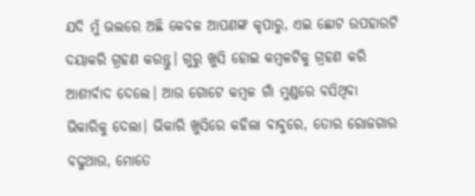ଯଦି ମୁଁ ଭଲରେ ଅଛି କେବଳ ଆପଣଙ୍କ କୃପାରୁ, ଏଇ ଛୋଟ ଉପହାରଟି ଦୟାକରି ଗ୍ରହଣ କରନ୍ତୁ। ଗୁରୁ ଖୁସି ହୋଇ କମ୍ବଳଟିକୁ ଗ୍ରହଣ କରି ଆଶୀର୍ବାଦ ଦେଲେ। ଆଉ ଗୋଟେ କମ୍ବଳ ଗାଁ ମୁଣ୍ଡରେ ବସିଥିବା ଭିକାରିକୁ ଦେଲା। ଭିକାରି ଖୁସିରେ କହିଲା ବାବୁରେ, ତୋର ରୋଜଗାର ବଢୁଥାଉ, ମୋତେ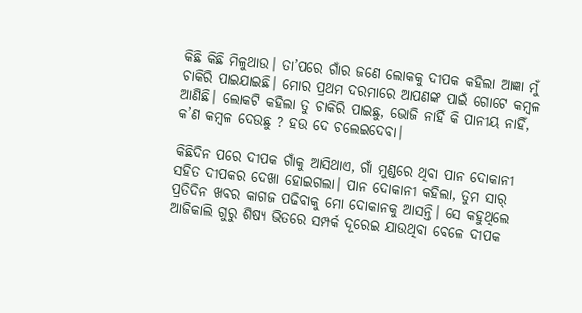କିଛି କିଛି ମିଳୁଥାଉ। ତା’ପରେ ଗାଁର ଜଣେ ଲୋକକୁ ଦୀପକ କହିଲା ଆଜ୍ଞା ମୁଁ ଚାକିରି ପାଇଯାଇଛି। ମୋର ପ୍ରଥମ ଦରମାରେ ଆପଣଙ୍କ ପାଇଁ ଗୋଟେ କମ୍ବଳ ଆଣିଛି। ଲୋକଟି କହିଲା ତୁ ଚାକିରି ପାଇଛୁ, ଭୋଜି ନାହିଁ କି ପାନୀୟ ନାହିଁ, କ’ଣ କମ୍ବଳ ଦେଉଛୁ ? ହଉ ଦେ ଚଲେଇଦେବା।

କିଛିଦିନ ପରେ ଦୀପକ ଗାଁକୁ ଆସିଥାଏ, ଗାଁ ମୁଣ୍ଡରେ ଥିବା ପାନ ଦୋକାନୀ ସହିତ ଦୀପକର ଦେଖା ହୋଇଗଲା। ପାନ ଦୋକାନୀ କହିଲା, ତୁମ ସାର୍ ପ୍ରତିଦିନ ଖବର କାଗଜ ପଢିବାକୁ ମୋ ଦୋକାନକୁ ଆସନ୍ତି। ସେ କହୁଥିଲେ ଆଜିକାଲି ଗୁରୁ ଶିଷ୍ୟ ଭିତରେ ସମ୍ପର୍କ ଦୂରେଇ ଯାଉଥିବା ବେଳେ ଦୀପକ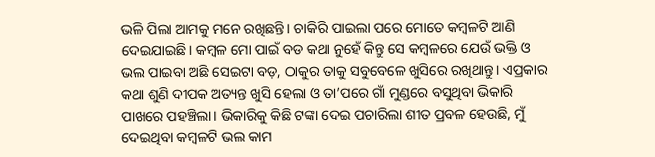ଭଳି ପିଲା ଆମକୁ ମନେ ରଖିଛନ୍ତି। ଚାକିରି ପାଇଲା ପରେ ମୋତେ କମ୍ବଳଟି ଆଣି ଦେଇଯାଇଛି। କମ୍ବଳ ମୋ ପାଇଁ ବଡ କଥା ନୁହେଁ କିନ୍ତୁ ସେ କମ୍ବଳରେ ଯେଉଁ ଭକ୍ତି ଓ ଭଲ ପାଇବା ଅଛି ସେଇଟା ବଡ଼, ଠାକୁର ତାକୁ ସବୁବେଳେ ଖୁସିରେ ରଖିଥାନ୍ତୁ। ଏପ୍ରକାର କଥା ଶୁଣି ଦୀପକ ଅତ୍ୟନ୍ତ ଖୁସି ହେଲା ଓ ତା’ପରେ ଗାଁ ମୁଣ୍ଡରେ ବସୁଥିବା ଭିକାରି ପାଖରେ ପହଞ୍ଚିଲା। ଭିକାରିକୁ କିଛି ଟଙ୍କା ଦେଇ ପଚାରିଲା ଶୀତ ପ୍ରବଳ ହେଉଛି, ମୁଁ ଦେଇଥିବା କମ୍ବଳଟି ଭଲ କାମ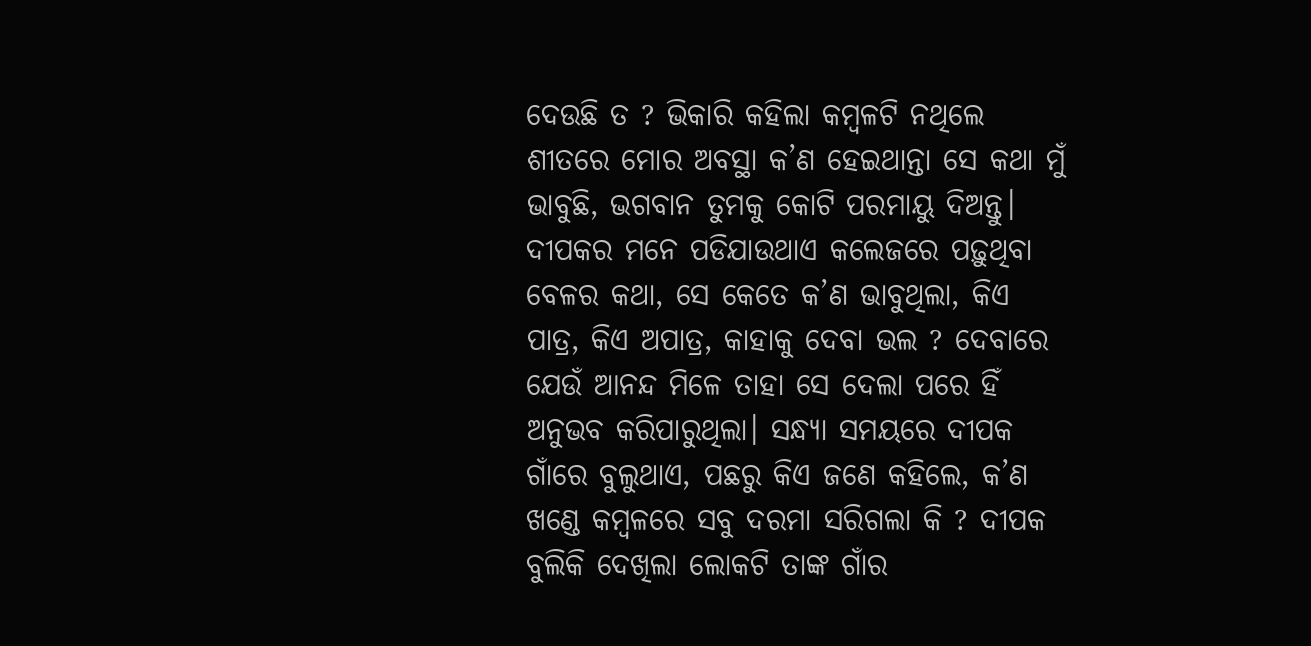ଦେଉଛି ତ ? ଭିକାରି କହିଲା କମ୍ବଳଟି ନଥିଲେ ଶୀତରେ ମୋର ଅବସ୍ଥା କ’ଣ ହେଇଥାନ୍ତା ସେ କଥା ମୁଁ ଭାବୁଛି, ଭଗବାନ ତୁମକୁ କୋଟି ପରମାୟୁ ଦିଅନ୍ତୁ। ଦୀପକର ମନେ ପଡିଯାଉଥାଏ କଲେଜରେ ପଢ଼ୁଥିବା ବେଳର କଥା, ସେ କେତେ କ’ଣ ଭାବୁଥିଲା, କିଏ ପାତ୍ର, କିଏ ଅପାତ୍ର, କାହାକୁ ଦେବା ଭଲ ? ଦେବାରେ ଯେଉଁ ଆନନ୍ଦ ମିଳେ ତାହା ସେ ଦେଲା ପରେ ହିଁ ଅନୁଭବ କରିପାରୁଥିଲା। ସନ୍ଧ୍ୟା ସମୟରେ ଦୀପକ ଗାଁରେ ବୁଲୁଥାଏ, ପଛରୁ କିଏ ଜଣେ କହିଲେ, କ’ଣ ଖଣ୍ଡେ କମ୍ବଳରେ ସବୁ ଦରମା ସରିଗଲା କି ? ଦୀପକ ବୁଲିକି ଦେଖିଲା ଲୋକଟି ତାଙ୍କ ଗାଁର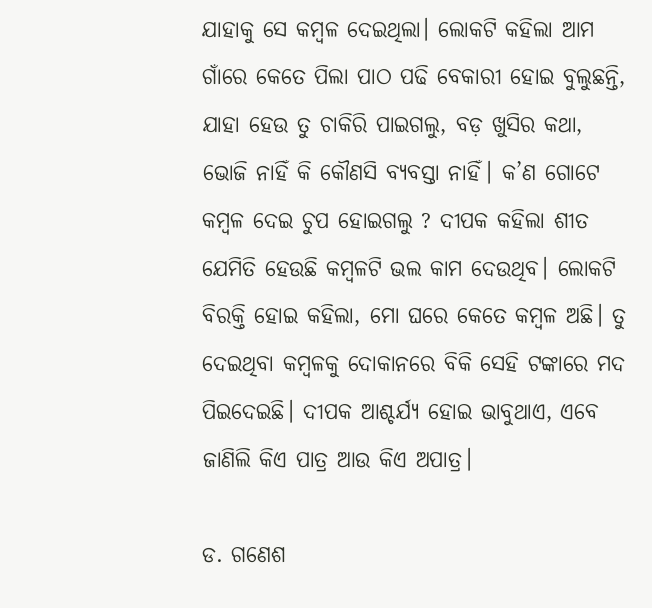ଯାହାକୁ ସେ କମ୍ବଳ ଦେଇଥିଲା। ଲୋକଟି କହିଲା ଆମ ଗାଁରେ କେତେ ପିଲା ପାଠ ପଢି ବେକାରୀ ହୋଇ ବୁଲୁଛନ୍ତି, ଯାହା ହେଉ ତୁ ଚାକିରି ପାଇଗଲୁ, ବଡ଼ ଖୁସିର କଥା, ଭୋଜି ନାହିଁ କି କୌଣସି ବ୍ୟବସ୍ତା ନାହିଁ। କ’ଣ ଗୋଟେ କମ୍ବଳ ଦେଇ ଚୁପ ହୋଇଗଲୁ ? ଦୀପକ କହିଲା ଶୀତ ଯେମିତି ହେଉଛି କମ୍ବଳଟି ଭଲ କାମ ଦେଉଥିବ। ଲୋକଟି ବିରକ୍ତି ହୋଇ କହିଲା, ମୋ ଘରେ କେତେ କମ୍ବଳ ଅଛି। ତୁ ଦେଇଥିବା କମ୍ବଳକୁ ଦୋକାନରେ ବିକି ସେହି ଟଙ୍କାରେ ମଦ ପିଇଦେଇଛି। ଦୀପକ ଆଶ୍ଚର୍ଯ୍ୟ ହୋଇ ଭାବୁଥାଏ, ଏବେ ଜାଣିଲି କିଏ ପାତ୍ର ଆଉ କିଏ ଅପାତ୍ର।

ଡ. ଗଣେଶ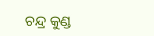ଚନ୍ଦ୍ର କୁଣ୍ଡ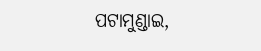ପଟାମୁଣ୍ଡାଇ,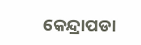କେନ୍ଦ୍ରାପଡା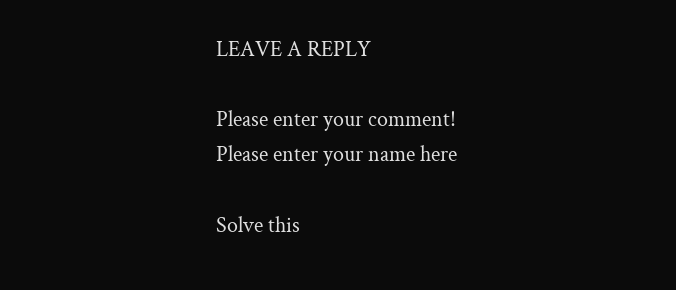LEAVE A REPLY

Please enter your comment!
Please enter your name here

Solve this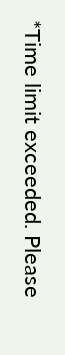*Time limit exceeded. Please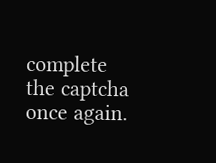complete the captcha once again.